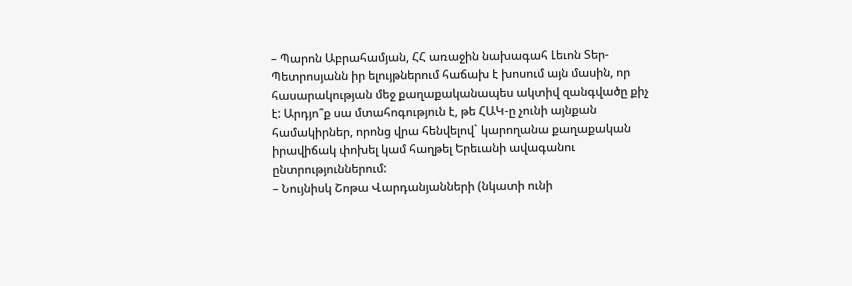– Պարոն Աբրահամյան, ՀՀ առաջին նախագահ Լեւոն Տեր-Պետրոսյանն իր ելույթներում հաճախ է խոսում այն մասին, որ հասարակության մեջ քաղաքականապես ակտիվ զանգվածը քիչ է: Արդյո՞ք սա մտահոգություն է, թե ՀԱԿ-ը չունի այնքան համակիրներ, որոնց վրա հենվելով` կարողանա քաղաքական իրավիճակ փոխել կամ հաղթել Երեւանի ավագանու ընտրություններում:
– Նույնիսկ Շոթա Վարդանյանների (նկատի ունի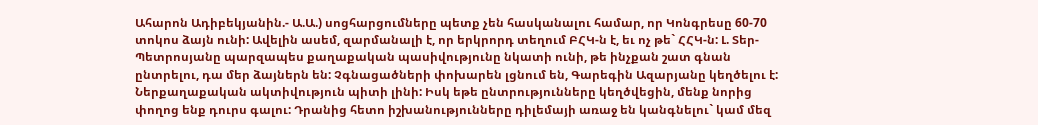Ահարոն Ադիբեկյանին.- Ա.Ա.) սոցհարցումները պետք չեն հասկանալու համար, որ Կոնգրեսը 60-70 տոկոս ձայն ունի: Ավելին ասեմ, զարմանալի է, որ երկրորդ տեղում ԲՀԿ-ն է, եւ ոչ թե` ՀՀԿ-ն: Լ. Տեր-Պետրոսյանը պարզապես քաղաքական պասիվությունը նկատի ունի, թե ինչքան շատ գնան ընտրելու, դա մեր ձայներն են: Չգնացածների փոխարեն լցնում են, Գարեգին Ազարյանը կեղծելու է: Ներքաղաքական ակտիվություն պիտի լինի: Իսկ եթե ընտրությունները կեղծվեցին, մենք նորից փողոց ենք դուրս գալու: Դրանից հետո իշխանությունները դիլեմայի առաջ են կանգնելու` կամ մեզ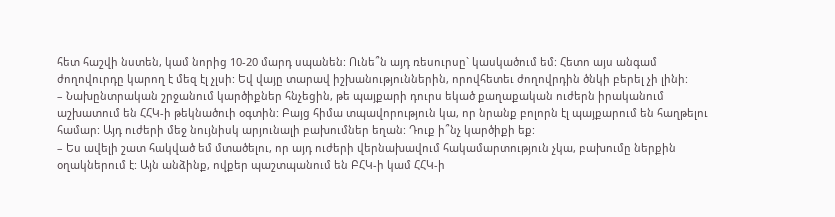հետ հաշվի նստեն, կամ նորից 10-20 մարդ սպանեն: Ունե՞ն այդ ռեսուրսը` կասկածում եմ: Հետո այս անգամ ժողովուրդը կարող է մեզ էլ չլսի: Եվ վայը տարավ իշխանություններին, որովհետեւ ժողովրդին ծնկի բերել չի լինի:
– Նախընտրական շրջանում կարծիքներ հնչեցին, թե պայքարի դուրս եկած քաղաքական ուժերն իրականում աշխատում են ՀՀԿ-ի թեկնածուի օգտին: Բայց հիմա տպավորություն կա, որ նրանք բոլորն էլ պայքարում են հաղթելու համար: Այդ ուժերի մեջ նույնիսկ արյունալի բախումներ եղան: Դուք ի՞նչ կարծիքի եք:
– Ես ավելի շատ հակված եմ մտածելու, որ այդ ուժերի վերնախավում հակամարտություն չկա, բախումը ներքին օղակներում է: Այն անձինք, ովքեր պաշտպանում են ԲՀԿ-ի կամ ՀՀԿ-ի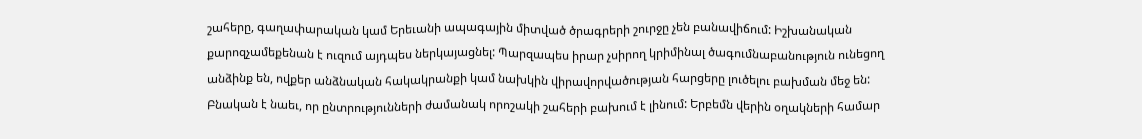շահերը, գաղափարական կամ Երեւանի ապագային միտված ծրագրերի շուրջը չեն բանավիճում: Իշխանական քարոզչամեքենան է ուզում այդպես ներկայացնել: Պարզապես իրար չսիրող կրիմինալ ծագումնաբանություն ունեցող անձինք են, ովքեր անձնական հակակրանքի կամ նախկին վիրավորվածության հարցերը լուծելու բախման մեջ են: Բնական է նաեւ, որ ընտրությունների ժամանակ որոշակի շահերի բախում է լինում: Երբեմն վերին օղակների համար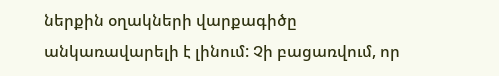ներքին օղակների վարքագիծը անկառավարելի է լինում: Չի բացառվում, որ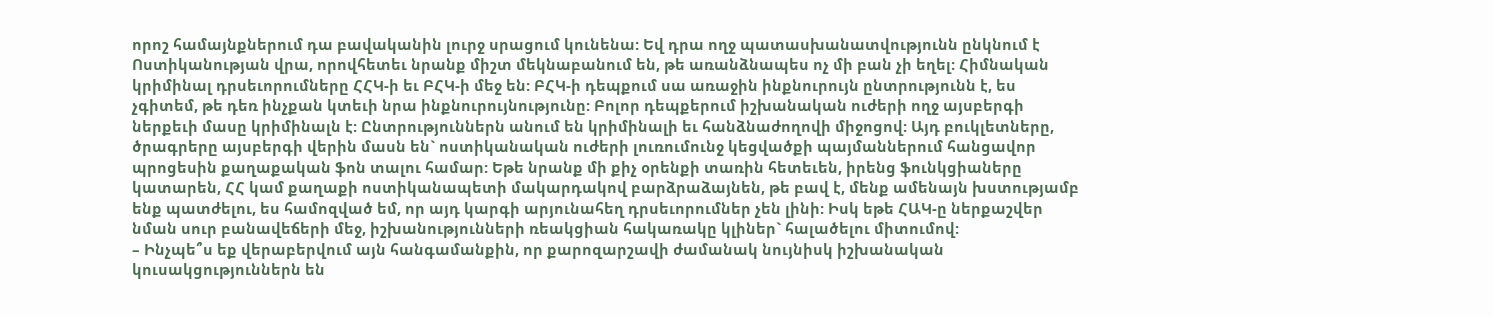որոշ համայնքներում դա բավականին լուրջ սրացում կունենա: Եվ դրա ողջ պատասխանատվությունն ընկնում է Ոստիկանության վրա, որովհետեւ նրանք միշտ մեկնաբանում են, թե առանձնապես ոչ մի բան չի եղել: Հիմնական կրիմինալ դրսեւորումները ՀՀԿ-ի եւ ԲՀԿ-ի մեջ են: ԲՀԿ-ի դեպքում սա առաջին ինքնուրույն ընտրությունն է, ես չգիտեմ, թե դեռ ինչքան կտեւի նրա ինքնուրույնությունը: Բոլոր դեպքերում իշխանական ուժերի ողջ այսբերգի ներքեւի մասը կրիմինալն է: Ընտրություններն անում են կրիմինալի եւ հանձնաժողովի միջոցով: Այդ բուկլետները, ծրագրերը այսբերգի վերին մասն են` ոստիկանական ուժերի լուռումունջ կեցվածքի պայմաններում հանցավոր պրոցեսին քաղաքական ֆոն տալու համար: Եթե նրանք մի քիչ օրենքի տառին հետեւեն, իրենց ֆունկցիաները կատարեն, ՀՀ կամ քաղաքի ոստիկանապետի մակարդակով բարձրաձայնեն, թե բավ է, մենք ամենայն խստությամբ ենք պատժելու, ես համոզված եմ, որ այդ կարգի արյունահեղ դրսեւորումներ չեն լինի: Իսկ եթե ՀԱԿ-ը ներքաշվեր նման սուր բանավեճերի մեջ, իշխանությունների ռեակցիան հակառակը կլիներ` հալածելու միտումով:
– Ինչպե՞ս եք վերաբերվում այն հանգամանքին, որ քարոզարշավի ժամանակ նույնիսկ իշխանական կուսակցություններն են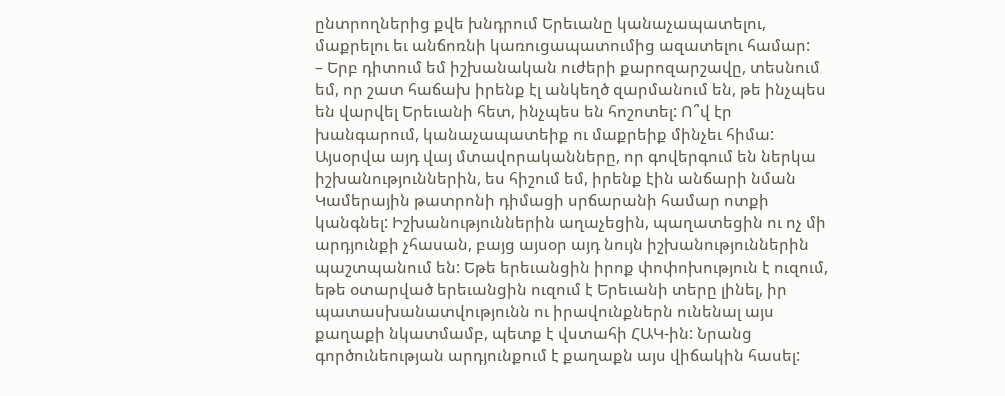ընտրողներից քվե խնդրում Երեւանը կանաչապատելու, մաքրելու եւ անճոռնի կառուցապատումից ազատելու համար:
– Երբ դիտում եմ իշխանական ուժերի քարոզարշավը, տեսնում եմ, որ շատ հաճախ իրենք էլ անկեղծ զարմանում են, թե ինչպես են վարվել Երեւանի հետ, ինչպես են հոշոտել: Ո՞վ էր խանգարում, կանաչապատեիք ու մաքրեիք մինչեւ հիմա: Այսօրվա այդ վայ մտավորականները, որ գովերգում են ներկա իշխանություններին, ես հիշում եմ, իրենք էին անճարի նման Կամերային թատրոնի դիմացի սրճարանի համար ոտքի կանգնել: Իշխանություններին աղաչեցին, պաղատեցին ու ոչ մի արդյունքի չհասան, բայց այսօր այդ նույն իշխանություններին պաշտպանում են: Եթե երեւանցին իրոք փոփոխություն է ուզում, եթե օտարված երեւանցին ուզում է Երեւանի տերը լինել, իր պատասխանատվությունն ու իրավունքներն ունենալ այս քաղաքի նկատմամբ, պետք է վստահի ՀԱԿ-ին: Նրանց գործունեության արդյունքում է քաղաքն այս վիճակին հասել: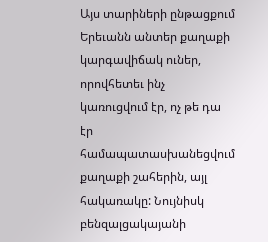Այս տարիների ընթացքում Երեւանն անտեր քաղաքի կարգավիճակ ուներ, որովհետեւ ինչ կառուցվում էր, ոչ թե դա էր համապատասխանեցվում քաղաքի շահերին, այլ հակառակը: Նույնիսկ բենզալցակայանի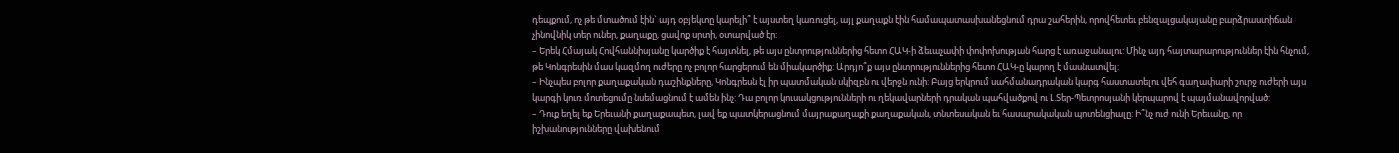դեպքում, ոչ թե մտածում էին` այդ օբյեկտը կարելի՞ է այստեղ կառուցել, այլ քաղաքն էին համապատասխանեցնում դրա շահերին, որովհետեւ բենզալցակայանը բարձրաստիճան չինովնիկ տեր ուներ, քաղաքը, ցավոք սրտի, օտարված էր:
– Երեկ Հմայակ Հովհաննիսյանը կարծիք է հայտնել, թե այս ընտրություններից հետո ՀԱԿ-ի ձեւաչափի փոփոխության հարց է առաջանալու: Մինչ այդ հայտարարություններ էին հնչում, թե Կոնգրեսին մաս կազմող ուժերը ոչ բոլոր հարցերում են միակարծիք: Արդյո՞ք այս ընտրություններից հետո ՀԱԿ-ը կարող է մասնատվել:
– Ինչպես բոլոր քաղաքական դաշինքները, Կոնգրեսն էլ իր պատմական սկիզբն ու վերջն ունի: Բայց երկրում սահմանադրական կարգ հաստատելու վեհ գաղափարի շուրջ ուժերի այս կարգի կուռ մոտեցումը նսեմացնում է ամեն ինչ: Դա բոլոր կուսակցությունների ու ղեկավարների դրական պահվածքով ու Լ.Տեր-Պետրոսյանի կերպարով է պայմանավորված:
– Դուք եղել եք Երեւանի քաղաքապետ, լավ եք պատկերացնում մայրաքաղաքի քաղաքական, տնտեսական եւ հասարակական պոտենցիալը: Ի՞նչ ուժ ունի Երեւանը, որ իշխանությունները վախենում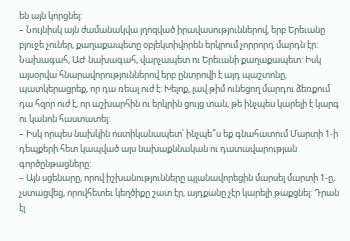են այն կորցնել:
– Նույնիսկ այն ժամանակվա լղոզված իրավասություններով, երբ Երեւանը բյուջե չուներ, քաղաքապետը օբյեկտիվորեն երկրում չորրորդ մարդն էր: Նախագահ, ԱԺ նախագահ, վարչապետ ու Երեւանի քաղաքապետ: Իսկ այսօրվա հնարավորություններով երբ ընտրովի է այդ պաշտոնը, պատկերացրեք, որ դա ռեալ ուժ է: Խելոք, լավ թիմ ունեցող մարդու ձեռքում դա հզոր ուժ է, որ աշխարհին ու երկրին ցույց տան, թե ինչպես կարելի է կարգ ու կանոն հաստատել:
– Իսկ որպես նախկին ոստիկանապետ՝ ինչպե՞ս եք գնահատում Մարտի 1-ի դեպքերի հետ կապված այս նախաքննական ու դատավարության գործընթացները:
– Այն սցենարը, որով իշխանությունները պլանավորեցին մարսել մարտի 1-ը, չստացվեց, որովհետեւ կեղծիքը շատ էր, այդքանը չէր կարելի թաքցնել: Դրան էլ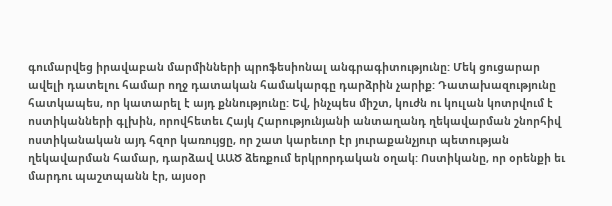գումարվեց իրավաբան մարմինների պրոֆեսիոնալ անգրագիտությունը: Մեկ ցուցարար ավելի դատելու համար ողջ դատական համակարգը դարձրին չարիք: Դատախազությունը հատկապես, որ կատարել է այդ քննությունը: Եվ, ինչպես միշտ, կուժն ու կուլան կոտրվում է ոստիկանների գլխին, որովհետեւ Հայկ Հարությունյանի անտաղանդ ղեկավարման շնորհիվ ոստիկանական այդ հզոր կառույցը, որ շատ կարեւոր էր յուրաքանչյուր պետության ղեկավարման համար, դարձավ ԱԱԾ ձեռքում երկրորդական օղակ: Ոստիկանը, որ օրենքի եւ մարդու պաշտպանն էր, այսօր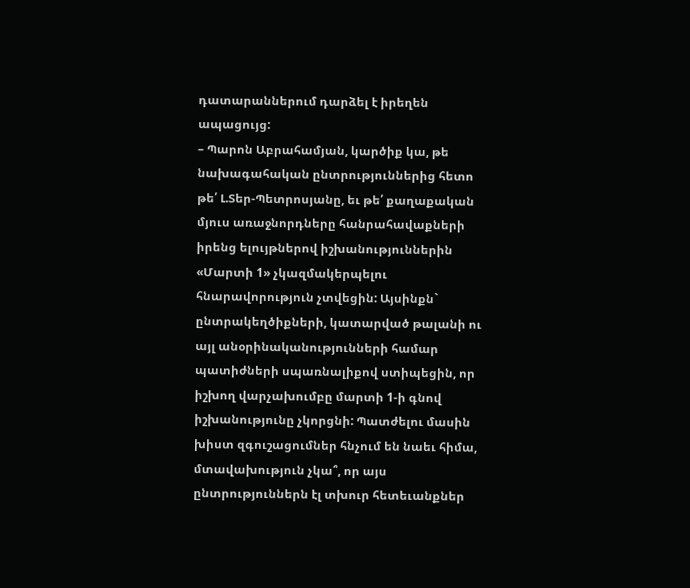դատարաններում դարձել է իրեղեն ապացույց:
– Պարոն Աբրահամյան, կարծիք կա, թե նախագահական ընտրություններից հետո թե՛ Լ.Տեր-Պետրոսյանը, եւ թե՛ քաղաքական մյուս առաջնորդները հանրահավաքների իրենց ելույթներով իշխանություններին «Մարտի 1» չկազմակերպելու հնարավորություն չտվեցին: Այսինքն` ընտրակեղծիքների, կատարված թալանի ու այլ անօրինականությունների համար պատիժների սպառնալիքով ստիպեցին, որ իշխող վարչախումբը մարտի 1-ի գնով իշխանությունը չկորցնի: Պատժելու մասին խիստ զգուշացումներ հնչում են նաեւ հիմա, մտավախություն չկա՞, որ այս ընտրություններն էլ տխուր հետեւանքներ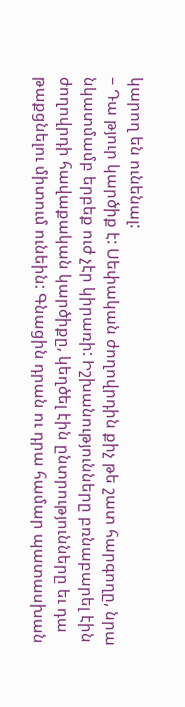կարող են ունենալ:
– Դա թյուր կարծիք է: Սեփական ժողովրդին քիչ թե շատ հարգողը, նրա նկատմամբ երբեք ուժ չէր կիրառի: Իշխանությունները բռնաբարել էին ժողովրդի հավաքական կարծիքը, կեղծել էին ընտրությունները եւ դա թաքցնելու միտում ունեին: Գնացին դրան ու դրա համար պատասխան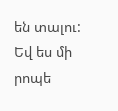են տալու: Եվ ես մի րոպե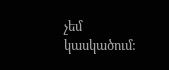չեմ կասկածում: